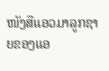ໜັງສືແອວມາລູກຊາຍຂອງແອ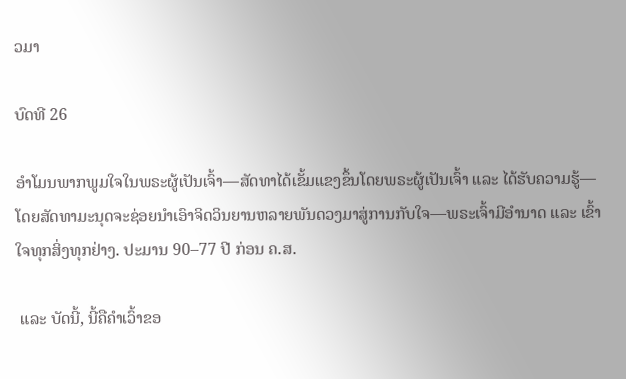ວມາ

ບົດທີ 26

ອຳໂມນພາກພູມໃຈໃນພຣະຜູ້ເປັນເຈົ້າ—ສັດທາໄດ້ເຂັ້ມແຂງຂຶ້ນໂດຍພຣະຜູ້ເປັນເຈົ້າ ແລະ ໄດ້ຮັບຄວາມຮູ້—ໂດຍສັດທາມະນຸດຈະຊ່ອຍນຳເອົາຈິດວິນຍານຫລາຍພັນດວງມາສູ່ການກັບໃຈ—ພຣະເຈົ້າມີອຳນາດ ແລະ ເຂົ້າໃຈທຸກສິ່ງທຸກຢ່າງ. ປະມານ 90–77 ປີ ກ່ອນ ຄ.ສ.

 ແລະ ບັດນີ້, ນີ້ຄືຄຳເວົ້າຂອ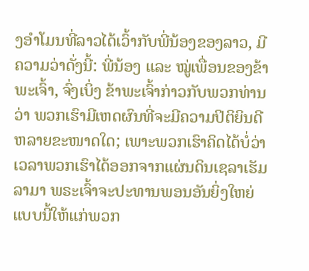ງອຳໂມນທີ່ລາວໄດ້ເວົ້າກັບພີ່ນ້ອງຂອງລາວ, ມີຄວາມວ່າດັ່ງນີ້: ພີ່ນ້ອງ ແລະ ໝູ່ເພື່ອນຂອງຂ້າພະເຈົ້າ, ຈົ່ງເບິ່ງ ຂ້າພະເຈົ້າກ່າວກັບພວກທ່ານວ່າ ພວກເຮົາມີເຫດຜົນທີ່ຈະມີຄວາມປິຕິຍິນດີຫລາຍຂະໜາດໃດ; ເພາະພວກເຮົາຄິດໄດ້ບໍ່ວ່າ ເວລາພວກເຮົາໄດ້ອອກຈາກແຜ່ນດິນເຊລາເຮັມລາມາ ພຣະເຈົ້າຈະປະທານພອນອັນຍິ່ງໃຫຍ່ແບບນີ້ໃຫ້ແກ່ພວກ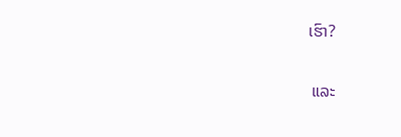ເຮົາ?

 ແລະ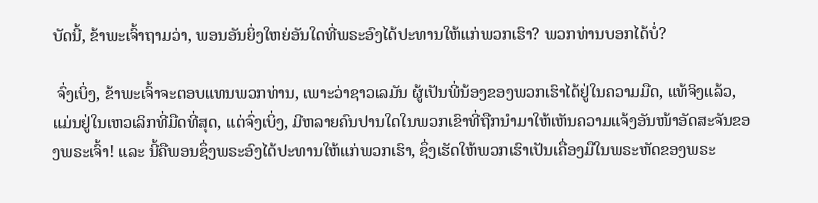ບັດນີ້, ຂ້າພະເຈົ້າຖາມວ່າ, ພອນອັນຍິ່ງໃຫຍ່ອັນໃດທີ່ພຣະອົງໄດ້ປະທານໃຫ້ແກ່ພວກເຮົາ? ພວກທ່ານບອກໄດ້ບໍ່?

 ຈົ່ງເບິ່ງ, ຂ້າພະເຈົ້າຈະຕອບແທນພວກທ່ານ, ເພາະວ່າຊາວເລມັນ ຜູ້ເປັນພີ່ນ້ອງຂອງພວກເຮົາໄດ້ຢູ່ໃນຄວາມມືດ, ແທ້ຈິງແລ້ວ, ແມ່ນຢູ່ໃນເຫວເລິກທີ່ມືດທີ່ສຸດ, ແຕ່ຈົ່ງເບິ່ງ, ມີຫລາຍຄົນປານໃດໃນພວກເຂົາທີ່ຖືກນຳມາໃຫ້ເຫັນຄວາມແຈ້ງອັນໜ້າອັດສະຈັນຂອງພຣະເຈົ້າ! ແລະ ນີ້ຄືພອນຊຶ່ງພຣະອົງໄດ້ປະທານໃຫ້ແກ່ພວກເຮົາ, ຊຶ່ງເຮັດໃຫ້ພວກເຮົາເປັນເຄື່ອງມືໃນພຣະຫັດຂອງພຣະ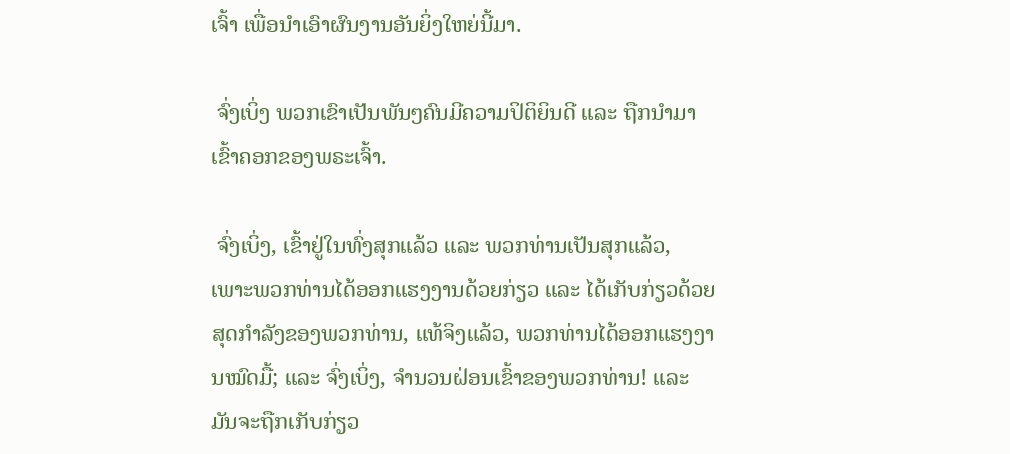ເຈົ້າ ເພື່ອນຳເອົາຜົນງານອັນຍິ່ງໃຫຍ່ນີ້ມາ.

 ຈົ່ງເບິ່ງ ພວກເຂົາເປັນພັນໆຄົນມີຄວາມປິຕິຍິນດີ ແລະ ຖືກນຳມາເຂົ້າຄອກຂອງພຣະເຈົ້າ.

 ຈົ່ງເບິ່ງ, ເຂົ້າຢູ່ໃນທົ່ງສຸກແລ້ວ ແລະ ພວກທ່ານເປັນສຸກແລ້ວ, ເພາະພວກທ່ານໄດ້ອອກແຮງງານດ້ວຍກ່ຽວ ແລະ ໄດ້ເກັບກ່ຽວດ້ວຍສຸດກຳລັງຂອງພວກທ່ານ, ແທ້ຈິງແລ້ວ, ພວກທ່ານໄດ້ອອກແຮງງານໝົດມື້; ແລະ ຈົ່ງເບິ່ງ, ຈຳນວນຝ່ອນເຂົ້າຂອງພວກທ່ານ! ແລະ ມັນຈະຖືກເກັບກ່ຽວ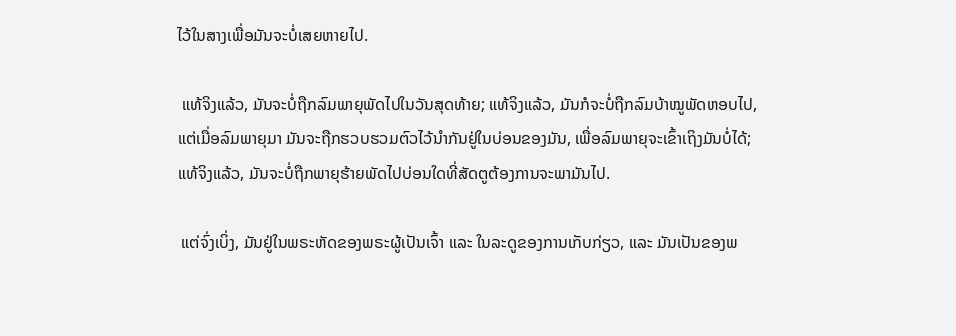ໄວ້ໃນສາງເພື່ອມັນຈະບໍ່ເສຍຫາຍໄປ.

 ແທ້ຈິງແລ້ວ, ມັນຈະບໍ່ຖືກລົມພາຍຸພັດໄປໃນວັນສຸດທ້າຍ; ແທ້ຈິງແລ້ວ, ມັນກໍຈະບໍ່ຖືກລົມບ້າໝູພັດຫອບໄປ, ແຕ່ເມື່ອລົມພາຍຸມາ ມັນຈະຖືກຮວບຮວມຕົວໄວ້ນຳກັນຢູ່ໃນບ່ອນຂອງມັນ, ເພື່ອລົມພາຍຸຈະເຂົ້າເຖິງມັນບໍ່ໄດ້; ແທ້ຈິງແລ້ວ, ມັນຈະບໍ່ຖືກພາຍຸຮ້າຍພັດໄປບ່ອນໃດທີ່ສັດຕູຕ້ອງການຈະພາມັນໄປ.

 ແຕ່ຈົ່ງເບິ່ງ, ມັນຢູ່ໃນພຣະຫັດຂອງພຣະຜູ້ເປັນເຈົ້າ ແລະ ໃນລະດູຂອງການເກັບກ່ຽວ, ແລະ ມັນເປັນຂອງພ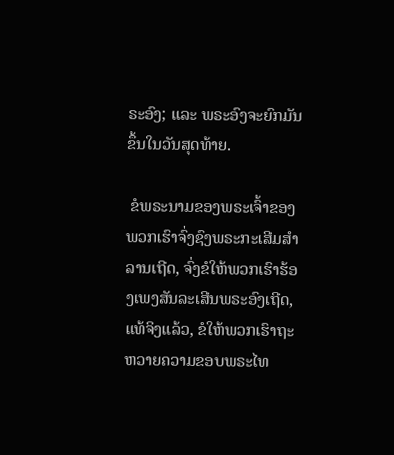ຣະອົງ; ແລະ ພຣະອົງຈະຍົກມັນຂຶ້ນໃນວັນສຸດທ້າຍ.

 ຂໍພຣະນາມຂອງພຣະເຈົ້າຂອງພວກເຮົາຈົ່ງຊົງພຣະກະເສີມສຳລານເຖີດ, ຈົ່ງຂໍໃຫ້ພວກເຮົາຮ້ອງເພງສັນລະເສີນພຣະອົງເຖີດ, ແທ້ຈິງແລ້ວ, ຂໍໃຫ້ພວກເຮົາຖະຫວາຍຄວາມຂອບພຣະໄທ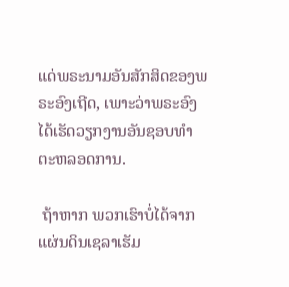ແດ່ພຣະນາມອັນສັກສິດຂອງພຣະອົງເຖີດ, ເພາະວ່າພຣະອົງໄດ້ເຮັດວຽກງານອັນຊອບທຳຕະຫລອດການ.

 ຖ້າຫາກ ພວກເຮົາບໍ່ໄດ້ຈາກແຜ່ນດິນເຊລາເຮັມ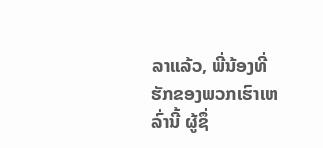ລາແລ້ວ, ພີ່ນ້ອງທີ່ຮັກຂອງພວກເຮົາເຫລົ່ານີ້ ຜູ້ຊຶ່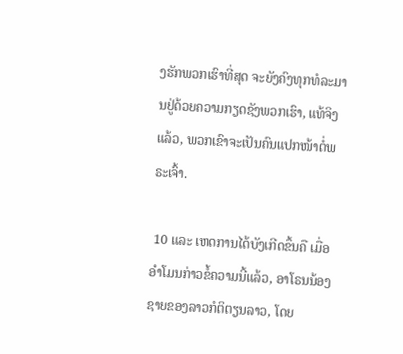ງຮັກພວກເຮົາທີ່ສຸດ ຈະຍັງຄົງທຸກທໍລະມານຢູ່ດ້ວຍຄວາມກຽດຊັງພວກເຮົາ, ແທ້ຈິງແລ້ວ, ພວກເຂົາຈະເປັນຄົນແປກໜ້າຕໍ່ພຣະເຈົ້າ.

 10 ແລະ ເຫດການໄດ້ບັງເກີດຂຶ້ນຄື ເມື່ອອຳໂມນກ່າວຂໍ້ຄວາມນີ້ແລ້ວ, ອາໂຣນນ້ອງຊາຍຂອງລາວກໍຕິຕຽນລາວ, ໂດຍ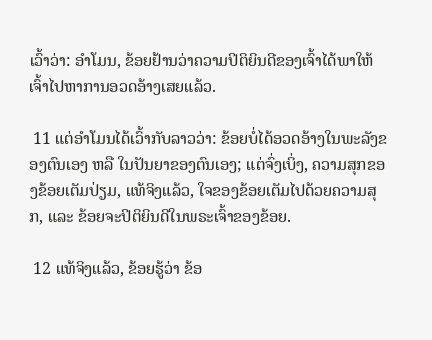ເວົ້າວ່າ: ອຳໂມນ, ຂ້ອຍຢ້ານວ່າຄວາມປິຕິຍິນດີຂອງເຈົ້າໄດ້ພາໃຫ້ເຈົ້າໄປຫາການອວດອ້າງເສຍແລ້ວ.

 11 ແຕ່ອຳໂມນໄດ້ເວົ້າກັບລາວວ່າ: ຂ້ອຍບໍ່ໄດ້ອວດອ້າງໃນພະລັງຂອງຕົນເອງ ຫລື ໃນປັນຍາຂອງຕົນເອງ; ແຕ່ຈົ່ງເບິ່ງ, ຄວາມສຸກຂອງຂ້ອຍເຕັມປ່ຽມ, ແທ້ຈິງແລ້ວ, ໃຈຂອງຂ້ອຍເຕັມໄປດ້ວຍຄວາມສຸກ, ແລະ ຂ້ອຍຈະປິຕິຍິນດີໃນພຣະເຈົ້າຂອງຂ້ອຍ.

 12 ແທ້ຈິງແລ້ວ, ຂ້ອຍຮູ້ວ່າ ຂ້ອ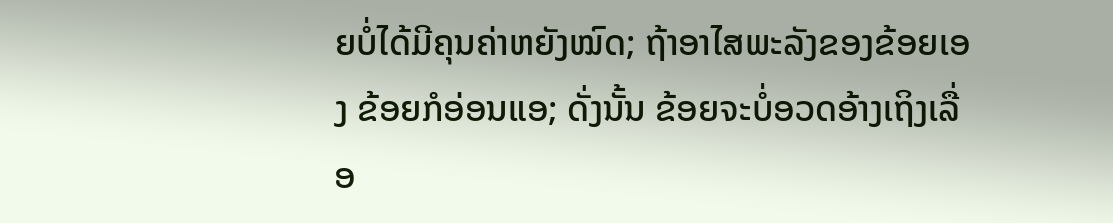ຍບໍ່ໄດ້ມີຄຸນຄ່າຫຍັງໝົດ; ຖ້າອາໄສພະລັງຂອງຂ້ອຍເອງ ຂ້ອຍກໍອ່ອນແອ; ດັ່ງນັ້ນ ຂ້ອຍຈະບໍ່ອວດອ້າງເຖິງເລື່ອ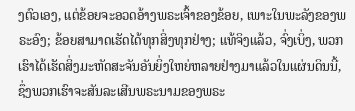ງຕົວເອງ, ແຕ່ຂ້ອຍຈະອວດອ້າງພຣະເຈົ້າຂອງຂ້ອຍ, ເພາະໃນພະລັງຂອງພຣະອົງ; ຂ້ອຍສາມາດເຮັດໄດ້ທຸກສິ່ງທຸກຢ່າງ; ແທ້ຈິງແລ້ວ, ຈົ່ງເບິ່ງ, ພວກເຮົາໄດ້ເຮັດສິ່ງມະຫັດສະຈັນອັນຍິ່ງໃຫຍ່ຫລາຍຢ່າງມາແລ້ວໃນແຜ່ນດິນນີ້, ຊຶ່ງພວກເຮົາຈະສັນລະເສີນພຣະນາມຂອງພຣະ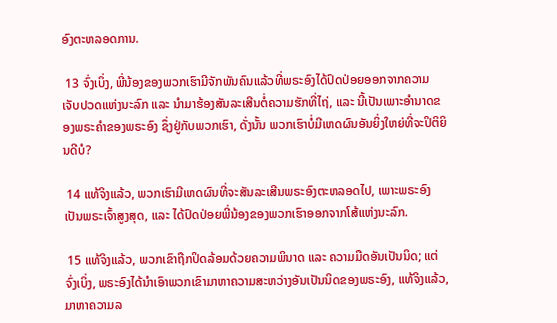ອົງຕະຫລອດການ.

 13 ຈົ່ງເບິ່ງ, ພີ່ນ້ອງຂອງພວກເຮົາມີຈັກພັນຄົນແລ້ວທີ່ພຣະອົງໄດ້ປົດປ່ອຍອອກຈາກຄວາມເຈັບປວດແຫ່ງນະລົກ ແລະ ນຳມາຮ້ອງສັນລະເສີນຕໍ່ຄວາມຮັກທີ່ໄຖ່, ແລະ ນີ້ເປັນເພາະອຳນາດຂອງພຣະຄຳຂອງພຣະອົງ ຊຶ່ງຢູ່ກັບພວກເຮົາ, ດັ່ງນັ້ນ ພວກເຮົາບໍ່ມີເຫດຜົນອັນຍິ່ງໃຫຍ່ທີ່ຈະປິຕິຍິນດີບໍ?

 14 ແທ້ຈິງແລ້ວ, ພວກເຮົາມີເຫດຜົນທີ່ຈະສັນລະເສີນພຣະອົງຕະຫລອດໄປ, ເພາະພຣະອົງເປັນພຣະເຈົ້າສູງສຸດ, ແລະ ໄດ້ປົດປ່ອຍພີ່ນ້ອງຂອງພວກເຮົາອອກຈາກໂສ້ແຫ່ງນະລົກ.

 15 ແທ້ຈິງແລ້ວ, ພວກເຂົາຖືກປິດລ້ອມດ້ວຍຄວາມພິນາດ ແລະ ຄວາມມືດອັນເປັນນິດ; ແຕ່ຈົ່ງເບິ່ງ, ພຣະອົງໄດ້ນຳເອົາພວກເຂົາມາຫາຄວາມສະຫວ່າງອັນເປັນນິດຂອງພຣະອົງ, ແທ້ຈິງແລ້ວ, ມາຫາຄວາມລ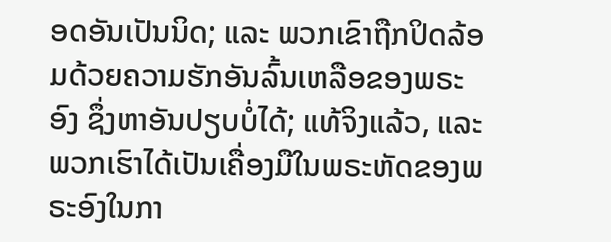ອດອັນເປັນນິດ; ແລະ ພວກເຂົາຖືກປິດລ້ອມດ້ວຍຄວາມຮັກອັນລົ້ນເຫລືອຂອງພຣະອົງ ຊຶ່ງຫາອັນປຽບບໍ່ໄດ້; ແທ້ຈິງແລ້ວ, ແລະ ພວກເຮົາໄດ້ເປັນເຄື່ອງມືໃນພຣະຫັດຂອງພຣະອົງໃນກາ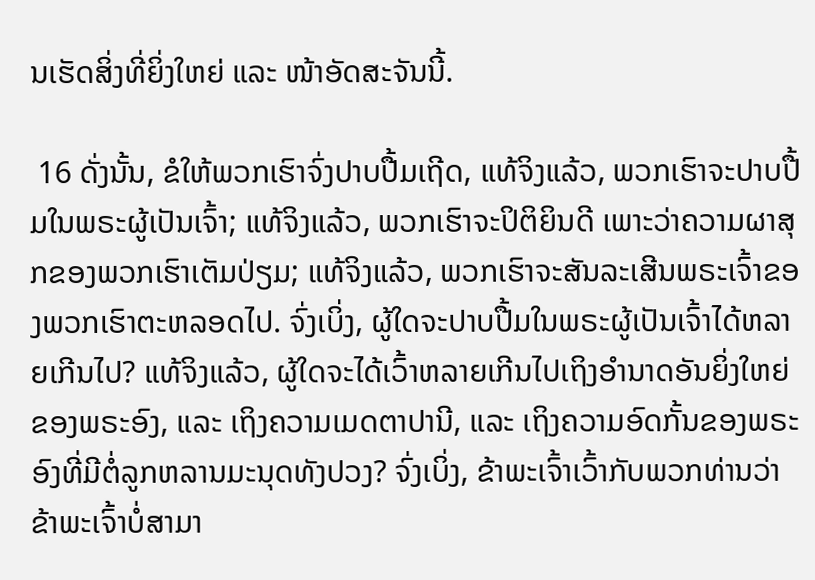ນເຮັດສິ່ງທີ່ຍິ່ງໃຫຍ່ ແລະ ໜ້າອັດສະຈັນນີ້.

 16 ດັ່ງນັ້ນ, ຂໍໃຫ້ພວກເຮົາຈົ່ງປາບປື້ມເຖີດ, ແທ້ຈິງແລ້ວ, ພວກເຮົາຈະປາບປື້ມໃນພຣະຜູ້ເປັນເຈົ້າ; ແທ້ຈິງແລ້ວ, ພວກເຮົາຈະປິຕິຍິນດີ ເພາະວ່າຄວາມຜາສຸກຂອງພວກເຮົາເຕັມປ່ຽມ; ແທ້ຈິງແລ້ວ, ພວກເຮົາຈະສັນລະເສີນພຣະເຈົ້າຂອງພວກເຮົາຕະຫລອດໄປ. ຈົ່ງເບິ່ງ, ຜູ້ໃດຈະປາບປື້ມໃນພຣະຜູ້ເປັນເຈົ້າໄດ້ຫລາຍເກີນໄປ? ແທ້ຈິງແລ້ວ, ຜູ້ໃດຈະໄດ້ເວົ້າຫລາຍເກີນໄປເຖິງອຳນາດອັນຍິ່ງໃຫຍ່ຂອງພຣະອົງ, ແລະ ເຖິງຄວາມເມດຕາປານີ, ແລະ ເຖິງຄວາມອົດກັ້ນຂອງພຣະອົງທີ່ມີຕໍ່ລູກຫລານມະນຸດທັງປວງ? ຈົ່ງເບິ່ງ, ຂ້າພະເຈົ້າເວົ້າກັບພວກທ່ານວ່າ ຂ້າພະເຈົ້າບໍ່ສາມາ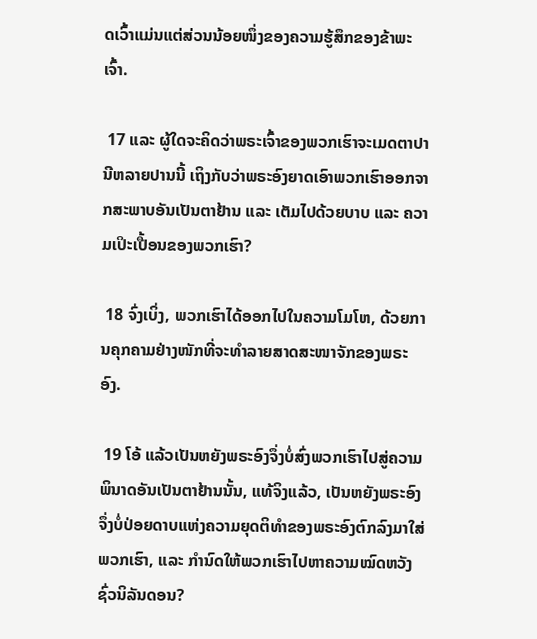ດເວົ້າແມ່ນແຕ່ສ່ວນນ້ອຍໜຶ່ງຂອງຄວາມຮູ້ສຶກຂອງຂ້າພະເຈົ້າ.

 17 ແລະ ຜູ້ໃດຈະຄິດວ່າພຣະເຈົ້າຂອງພວກເຮົາຈະເມດຕາປານີຫລາຍປານນີ້ ເຖິງກັບວ່າພຣະອົງຍາດເອົາພວກເຮົາອອກຈາກສະພາບອັນເປັນຕາຢ້ານ ແລະ ເຕັມໄປດ້ວຍບາບ ແລະ ຄວາມເປິະເປື້ອນຂອງພວກເຮົາ?

 18 ຈົ່ງເບິ່ງ, ພວກເຮົາໄດ້ອອກໄປໃນຄວາມໂມໂຫ, ດ້ວຍການຄຸກຄາມຢ່າງໜັກທີ່ຈະທຳລາຍສາດສະໜາຈັກຂອງພຣະອົງ.

 19 ໂອ້ ແລ້ວເປັນຫຍັງພຣະອົງຈຶ່ງບໍ່ສົ່ງພວກເຮົາໄປສູ່ຄວາມພິນາດອັນເປັນຕາຢ້ານນັ້ນ, ແທ້ຈິງແລ້ວ, ເປັນຫຍັງພຣະອົງຈຶ່ງບໍ່ປ່ອຍດາບແຫ່ງຄວາມຍຸດຕິທຳຂອງພຣະອົງຕົກລົງມາໃສ່ພວກເຮົາ, ແລະ ກຳນົດໃຫ້ພວກເຮົາໄປຫາຄວາມໝົດຫວັງຊົ່ວນິລັນດອນ?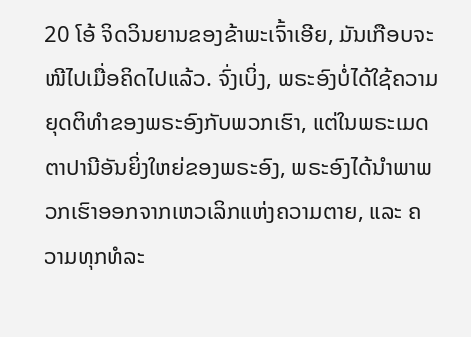20 ໂອ້ ຈິດວິນຍານຂອງຂ້າພະເຈົ້າເອີຍ, ມັນເກືອບຈະໜີໄປເມື່ອຄິດໄປແລ້ວ. ຈົ່ງເບິ່ງ, ພຣະອົງບໍ່ໄດ້ໃຊ້ຄວາມຍຸດຕິທຳຂອງພຣະອົງກັບພວກເຮົາ, ແຕ່ໃນພຣະເມດຕາປານີອັນຍິ່ງໃຫຍ່ຂອງພຣະອົງ, ພຣະອົງໄດ້ນຳພາພວກເຮົາອອກຈາກເຫວເລິກແຫ່ງຄວາມຕາຍ, ແລະ ຄວາມທຸກທໍລະ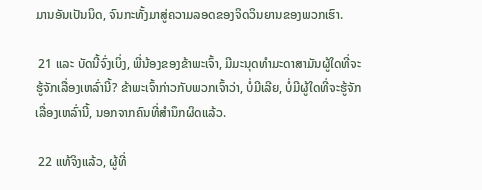ມານອັນເປັນນິດ, ຈົນກະທັ້ງມາສູ່ຄວາມລອດຂອງຈິດວິນຍານຂອງພວກເຮົາ.

 21 ແລະ ບັດນີ້ຈົ່ງເບິ່ງ, ພີ່ນ້ອງຂອງຂ້າພະເຈົ້າ, ມີມະນຸດທຳມະດາສາມັນຜູ້ໃດທີ່ຈະຮູ້ຈັກເລື່ອງເຫລົ່ານີ້? ຂ້າພະເຈົ້າກ່າວກັບພວກເຈົ້າວ່າ, ບໍ່ມີເລີຍ, ບໍ່ມີຜູ້ໃດທີ່ຈະຮູ້ຈັກເລື່ອງເຫລົ່ານີ້, ນອກຈາກຄົນທີ່ສຳນຶກຜິດແລ້ວ.

 22 ແທ້ຈິງແລ້ວ, ຜູ້ທີ່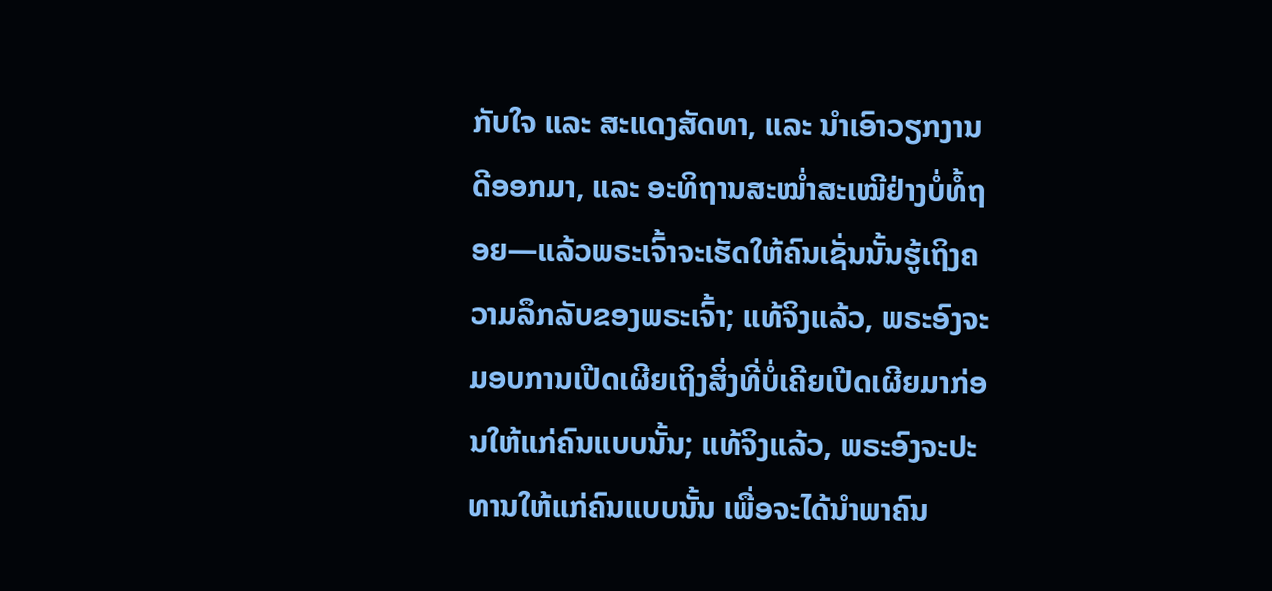ກັບໃຈ ແລະ ສະແດງສັດທາ, ແລະ ນຳເອົາວຽກງານດີອອກມາ, ແລະ ອະທິຖານສະໝ່ຳສະເໝີຢ່າງບໍ່ທໍ້ຖອຍ—ແລ້ວພຣະເຈົ້າຈະເຮັດໃຫ້ຄົນເຊັ່ນນັ້ນຮູ້ເຖິງຄວາມລຶກລັບຂອງພຣະເຈົ້າ; ແທ້ຈິງແລ້ວ, ພຣະອົງຈະມອບການເປີດເຜີຍເຖິງສິ່ງທີ່ບໍ່ເຄີຍເປີດເຜີຍມາກ່ອນໃຫ້ແກ່ຄົນແບບນັ້ນ; ແທ້ຈິງແລ້ວ, ພຣະອົງຈະປະທານໃຫ້ແກ່ຄົນແບບນັ້ນ ເພື່ອຈະໄດ້ນຳພາຄົນ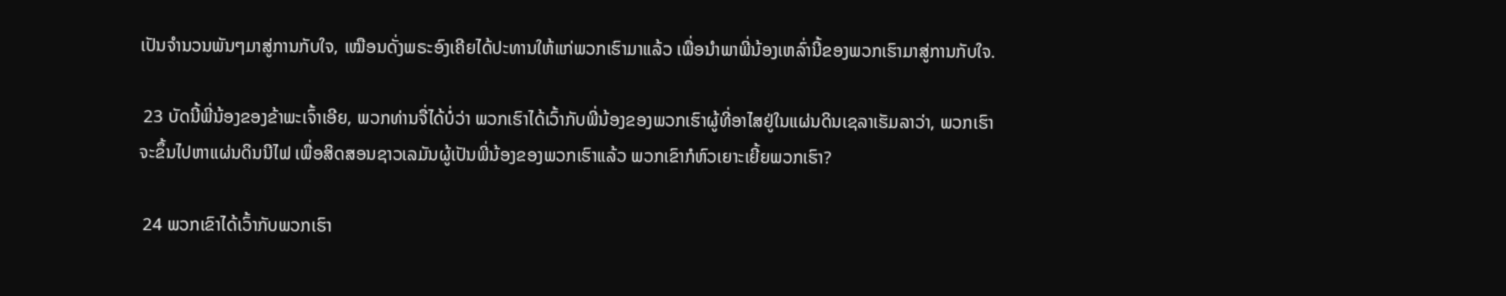ເປັນຈຳນວນພັນໆມາສູ່ການກັບໃຈ, ເໝືອນດັ່ງພຣະອົງເຄີຍໄດ້ປະທານໃຫ້ແກ່ພວກເຮົາມາແລ້ວ ເພື່ອນຳພາພີ່ນ້ອງເຫລົ່ານີ້ຂອງພວກເຮົາມາສູ່ການກັບໃຈ.

 23 ບັດນີ້ພີ່ນ້ອງຂອງຂ້າພະເຈົ້າເອີຍ, ພວກທ່ານຈື່ໄດ້ບໍ່ວ່າ ພວກເຮົາໄດ້ເວົ້າກັບພີ່ນ້ອງຂອງພວກເຮົາຜູ້ທີ່ອາໄສຢູ່ໃນແຜ່ນດິນເຊລາເຮັມລາວ່າ, ພວກເຮົາຈະຂຶ້ນໄປຫາແຜ່ນດິນນີໄຟ ເພື່ອສິດສອນຊາວເລມັນຜູ້ເປັນພີ່ນ້ອງຂອງພວກເຮົາແລ້ວ ພວກເຂົາກໍຫົວເຍາະເຍີ້ຍພວກເຮົາ?

 24 ພວກເຂົາໄດ້ເວົ້າກັບພວກເຮົາ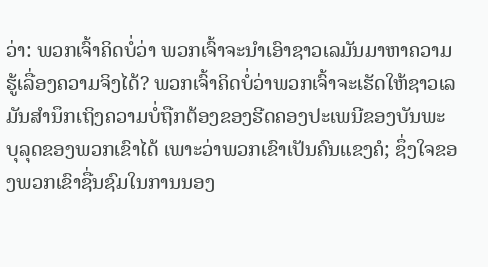ວ່າ: ພວກເຈົ້າຄິດບໍ່ວ່າ ພວກເຈົ້າຈະນຳເອົາຊາວເລມັນມາຫາຄວາມຮູ້ເລື່ອງຄວາມຈິງໄດ້? ພວກເຈົ້າຄິດບໍ່ວ່າພວກເຈົ້າຈະເຮັດໃຫ້ຊາວເລມັນສຳນຶກເຖິງຄວາມບໍ່ຖືກຕ້ອງຂອງຮີດຄອງປະເພນີຂອງບັນພະບຸລຸດຂອງພວກເຂົາໄດ້ ເພາະວ່າພວກເຂົາເປັນຄົນແຂງຄໍ; ຊຶ່ງໃຈຂອງພວກເຂົາຊື່ນຊົມໃນການນອງ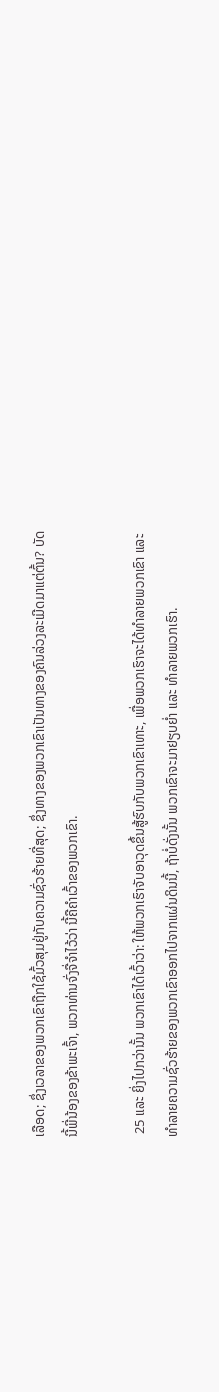ເລືອດ; ຊຶ່ງເວລາຂອງພວກເຂົາຖືກໃຊ້ມົ້ວສຸມຢູ່ກັບຄວາມຊົ່ວຮ້າຍທີ່ສຸດ; ຊຶ່ງທາງຂອງພວກເຂົາເປັນທາງຂອງຄົນລ່ວງລະເມີດມາແຕ່ຕົ້ນ? ບັດນີ້ພີ່ນ້ອງຂອງຂ້າພະເຈົ້າ, ພວກທ່ານຈົ່ງຈື່ຈຳໄວ້ວ່າ ນີ້ຄືຄຳເວົ້າຂອງພວກເຂົາ.

 25 ແລະ ຍິ່ງໄປກວ່ານັ້ນ ພວກເຂົາໄດ້ເວົ້າວ່າ: ໃຫ້ພວກເຮົາຈັບອາວຸດຂຶ້ນສູ້ຮົບກັບພວກເຂົາເທາະ, ເພື່ອພວກເຮົາຈະໄດ້ທຳລາຍພວກເຂົາ ແລະ ທຳລາຍຄວາມຊົ່ວຮ້າຍຂອງພວກເຂົາອອກໄປຈາກແຜ່ນດິນນີ້, ຖ້າບໍ່ດັ່ງນັ້ນ ພວກເຂົາຈະມາຢຽບຍ່ຳ ແລະ ທຳລາຍພວກເຮົາ.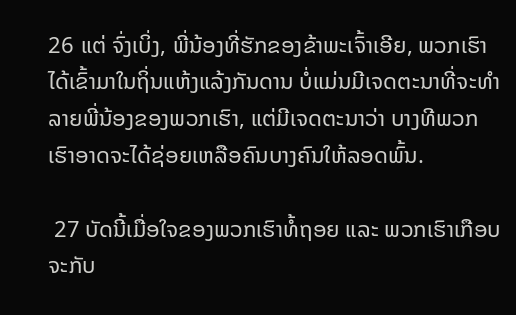26 ແຕ່ ຈົ່ງເບິ່ງ, ພີ່ນ້ອງທີ່ຮັກຂອງຂ້າພະເຈົ້າເອີຍ, ພວກເຮົາໄດ້ເຂົ້າມາໃນຖິ່ນແຫ້ງແລ້ງກັນດານ ບໍ່ແມ່ນມີເຈດຕະນາທີ່ຈະທຳລາຍພີ່ນ້ອງຂອງພວກເຮົາ, ແຕ່ມີເຈດຕະນາວ່າ ບາງທີພວກເຮົາອາດຈະໄດ້ຊ່ອຍເຫລືອຄົນບາງຄົນໃຫ້ລອດພົ້ນ.

 27 ບັດນີ້ເມື່ອໃຈຂອງພວກເຮົາທໍ້ຖອຍ ແລະ ພວກເຮົາເກືອບຈະກັບ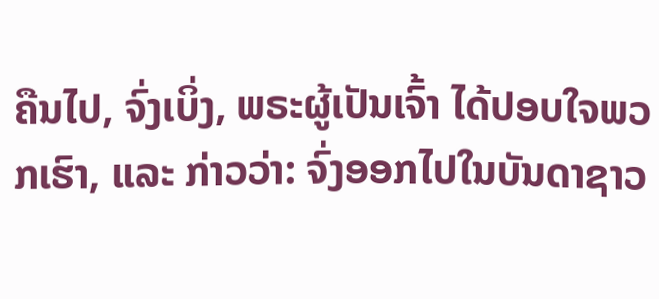ຄືນໄປ, ຈົ່ງເບິ່ງ, ພຣະຜູ້ເປັນເຈົ້າ ໄດ້ປອບໃຈພວກເຮົາ, ແລະ ກ່າວວ່າ: ຈົ່ງອອກໄປໃນບັນດາຊາວ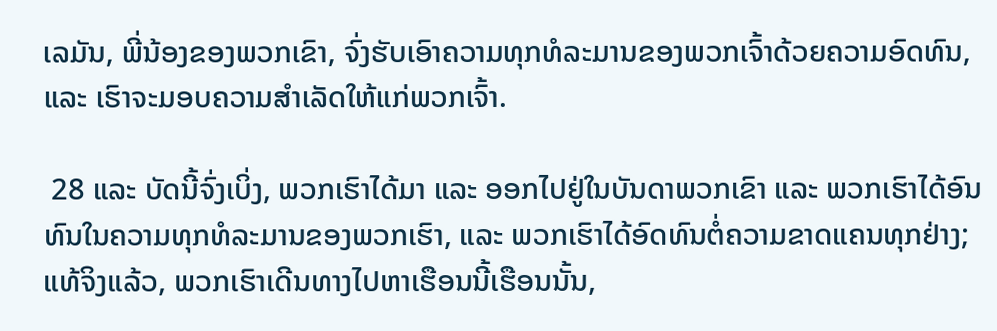ເລມັນ, ພີ່ນ້ອງຂອງພວກເຂົາ, ຈົ່ງຮັບເອົາຄວາມທຸກທໍລະມານຂອງພວກເຈົ້າດ້ວຍຄວາມອົດທົນ, ແລະ ເຮົາຈະມອບຄວາມສຳເລັດໃຫ້ແກ່ພວກເຈົ້າ.

 28 ແລະ ບັດນີ້ຈົ່ງເບິ່ງ, ພວກເຮົາໄດ້ມາ ແລະ ອອກໄປຢູ່ໃນບັນດາພວກເຂົາ ແລະ ພວກເຮົາໄດ້ອົນທົນໃນຄວາມທຸກທໍລະມານຂອງພວກເຮົາ, ແລະ ພວກເຮົາໄດ້ອົດທົນຕໍ່ຄວາມຂາດແຄນທຸກຢ່າງ; ແທ້ຈິງແລ້ວ, ພວກເຮົາເດີນທາງໄປຫາເຮືອນນີ້ເຮືອນນັ້ນ,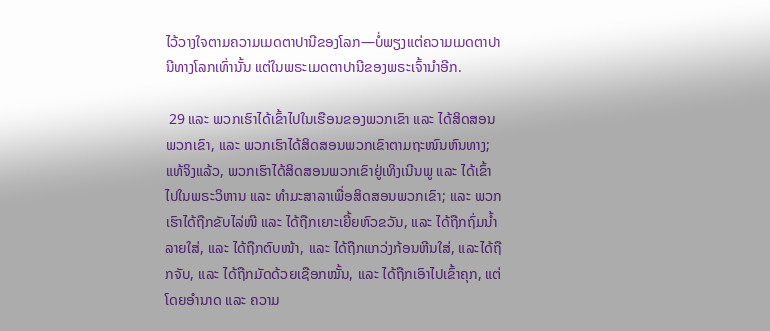ໄວ້ວາງໃຈຕາມຄວາມເມດຕາປານີຂອງໂລກ—ບໍ່ພຽງແຕ່ຄວາມເມດຕາປານີທາງໂລກເທົ່ານັ້ນ ແຕ່ໃນພຣະເມດຕາປານີຂອງພຣະເຈົ້ານຳອີກ.

 29 ແລະ ພວກເຮົາໄດ້ເຂົ້າໄປໃນເຮືອນຂອງພວກເຂົາ ແລະ ໄດ້ສິດສອນພວກເຂົາ, ແລະ ພວກເຮົາໄດ້ສິດສອນພວກເຂົາຕາມຖະໜົນຫົນທາງ; ແທ້ຈິງແລ້ວ, ພວກເຮົາໄດ້ສິດສອນພວກເຂົາຢູ່ເທິງເນີນພູ ແລະ ໄດ້ເຂົ້າໄປໃນພຣະວິຫານ ແລະ ທຳມະສາລາເພື່ອສິດສອນພວກເຂົາ; ແລະ ພວກເຮົາໄດ້ຖືກຂັບໄລ່ໜີ ແລະ ໄດ້ຖືກເຍາະເຍີ້ຍຫົວຂວັນ, ແລະ ໄດ້ຖືກຖົ່ມນ້ຳລາຍໃສ່, ແລະ ໄດ້ຖືກຕົບໜ້າ, ແລະ ໄດ້ຖືກແກວ່ງກ້ອນຫີນໃສ່, ແລະໄດ້ຖືກຈັບ, ແລະ ໄດ້ຖືກມັດດ້ວຍເຊືອກໝັ້ນ, ແລະ ໄດ້ຖືກເອົາໄປເຂົ້າຄຸກ, ແຕ່ໂດຍອຳນາດ ແລະ ຄວາມ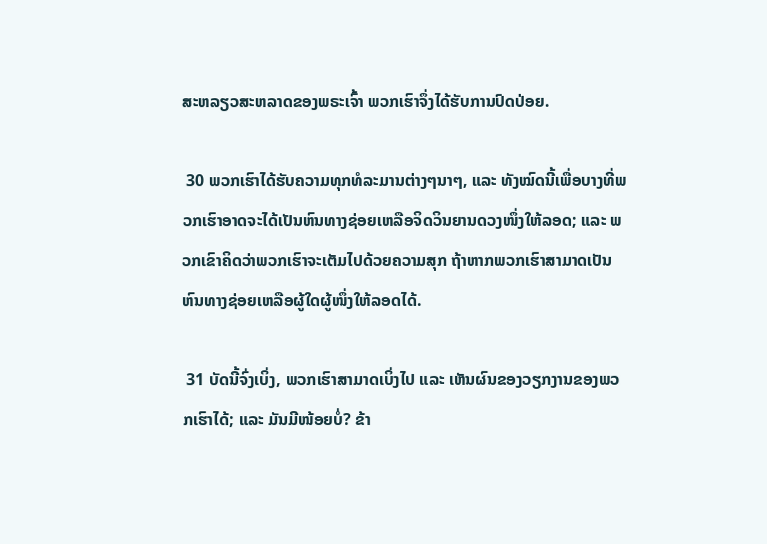ສະຫລຽວສະຫລາດຂອງພຣະເຈົ້າ ພວກເຮົາຈຶ່ງໄດ້ຮັບການປົດປ່ອຍ.

 30 ພວກເຮົາໄດ້ຮັບຄວາມທຸກທໍລະມານຕ່າງໆນາໆ, ແລະ ທັງໝົດນີ້ເພື່ອບາງທີ່ພວກເຮົາອາດຈະໄດ້ເປັນຫົນທາງຊ່ອຍເຫລືອຈິດວິນຍານດວງໜຶ່ງໃຫ້ລອດ; ແລະ ພວກເຂົາຄິດວ່າພວກເຮົາຈະເຕັມໄປດ້ວຍຄວາມສຸກ ຖ້າຫາກພວກເຮົາສາມາດເປັນຫົນທາງຊ່ອຍເຫລືອຜູ້ໃດຜູ້ໜຶ່ງໃຫ້ລອດໄດ້.

 31 ບັດນີ້ຈົ່ງເບິ່ງ, ພວກເຮົາສາມາດເບິ່ງໄປ ແລະ ເຫັນຜົນຂອງວຽກງານຂອງພວກເຮົາໄດ້; ແລະ ມັນມີໜ້ອຍບໍ່? ຂ້າ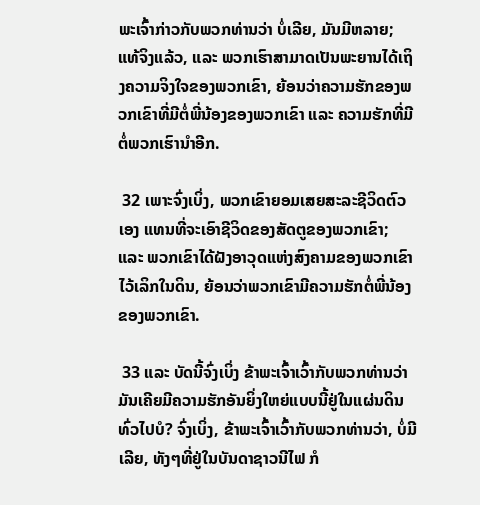ພະເຈົ້າກ່າວກັບພວກທ່ານວ່າ ບໍ່ເລີຍ, ມັນມີຫລາຍ; ແທ້ຈິງແລ້ວ, ແລະ ພວກເຮົາສາມາດເປັນພະຍານໄດ້ເຖິງຄວາມຈິງໃຈຂອງພວກເຂົາ, ຍ້ອນວ່າຄວາມຮັກຂອງພວກເຂົາທີ່ມີຕໍ່ພີ່ນ້ອງຂອງພວກເຂົາ ແລະ ຄວາມຮັກທີ່ມີຕໍ່ພວກເຮົານຳອີກ.

 32 ເພາະຈົ່ງເບິ່ງ, ພວກເຂົາຍອມເສຍສະລະຊີວິດຕົວເອງ ແທນທີ່ຈະເອົາຊີວິດຂອງສັດຕູຂອງພວກເຂົາ; ແລະ ພວກເຂົາໄດ້ຝັງອາວຸດແຫ່ງສົງຄາມຂອງພວກເຂົາໄວ້ເລິກໃນດິນ, ຍ້ອນວ່າພວກເຂົາມີຄວາມຮັກຕໍ່ພີ່ນ້ອງຂອງພວກເຂົາ.

 33 ແລະ ບັດນີ້ຈົ່ງເບິ່ງ ຂ້າພະເຈົ້າເວົ້າກັບພວກທ່ານວ່າ ມັນເຄີຍມີຄວາມຮັກອັນຍິ່ງໃຫຍ່ແບບນີ້ຢູ່ໃນແຜ່ນດິນທົ່ວໄປບໍ? ຈົ່ງເບິ່ງ, ຂ້າພະເຈົ້າເວົ້າກັບພວກທ່ານວ່າ, ບໍ່ມີເລີຍ, ທັງໆທີ່ຢູ່ໃນບັນດາຊາວນີໄຟ ກໍ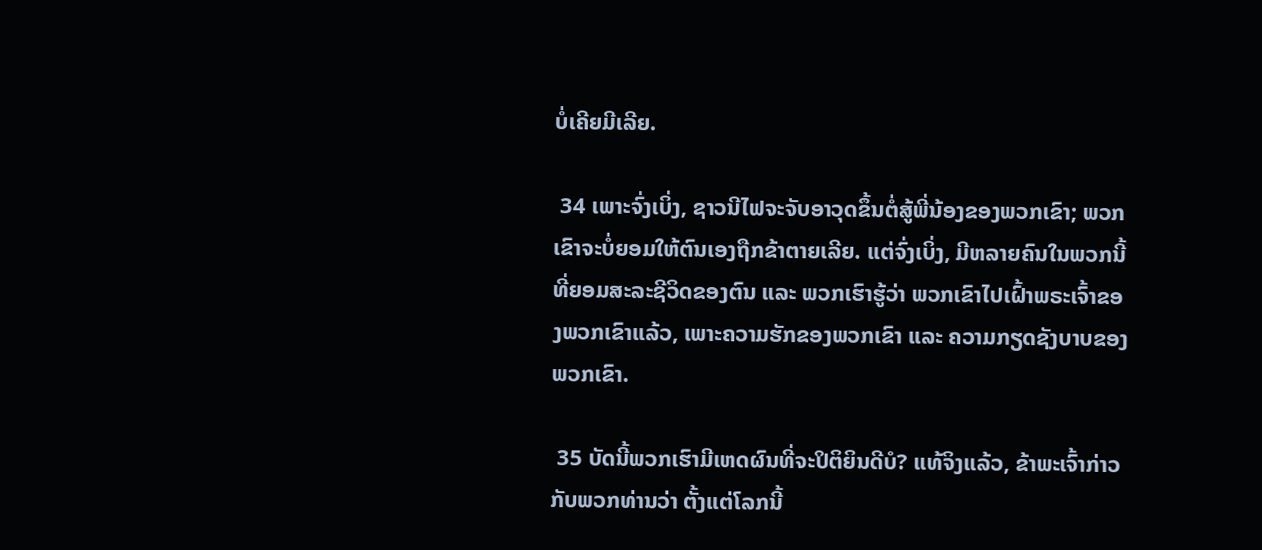ບໍ່ເຄີຍມີເລີຍ.

 34 ເພາະຈົ່ງເບິ່ງ, ຊາວນີໄຟຈະຈັບອາວຸດຂຶ້ນຕໍ່ສູ້ພີ່ນ້ອງຂອງພວກເຂົາ; ພວກເຂົາຈະບໍ່ຍອມໃຫ້ຕົນເອງຖືກຂ້າຕາຍເລີຍ. ແຕ່ຈົ່ງເບິ່ງ, ມີຫລາຍຄົນໃນພວກນີ້ທີ່ຍອມສະລະຊີວິດຂອງຕົນ ແລະ ພວກເຮົາຮູ້ວ່າ ພວກເຂົາໄປເຝົ້າພຣະເຈົ້າຂອງພວກເຂົາແລ້ວ, ເພາະຄວາມຮັກຂອງພວກເຂົາ ແລະ ຄວາມກຽດຊັງບາບຂອງພວກເຂົາ.

 35 ບັດນີ້ພວກເຮົາມີເຫດຜົນທີ່ຈະປິຕິຍິນດີບໍ? ແທ້ຈິງແລ້ວ, ຂ້າພະເຈົ້າກ່າວກັບພວກທ່ານວ່າ ຕັ້ງແຕ່ໂລກນີ້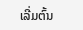ເລີ່ມຕົ້ນ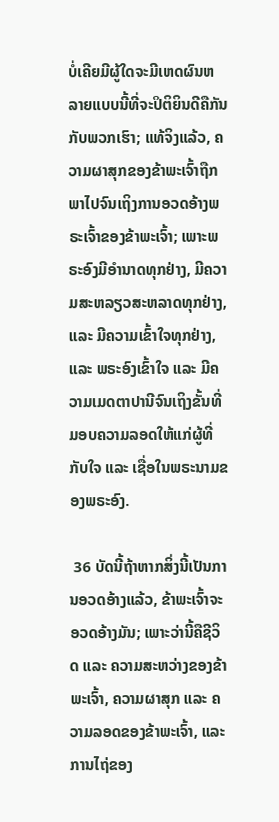ບໍ່ເຄີຍມີຜູ້ໃດຈະມີເຫດຜົນຫລາຍແບບນີ້ທີ່ຈະປິຕິຍິນດີຄືກັນກັບພວກເຮົາ; ແທ້ຈິງແລ້ວ, ຄວາມຜາສຸກຂອງຂ້າພະເຈົ້າຖືກພາໄປຈົນເຖິງການອວດອ້າງພຣະເຈົ້າຂອງຂ້າພະເຈົ້າ; ເພາະພຣະອົງມີອຳນາດທຸກຢ່າງ, ມີຄວາມສະຫລຽວສະຫລາດທຸກຢ່າງ, ແລະ ມີຄວາມເຂົ້າໃຈທຸກຢ່າງ, ແລະ ພຣະອົງເຂົ້າໃຈ ແລະ ມີຄວາມເມດຕາປານີຈົນເຖິງຂັ້ນທີ່ມອບຄວາມລອດໃຫ້ແກ່ຜູ້ທີ່ກັບໃຈ ແລະ ເຊື່ອໃນພຣະນາມຂອງພຣະອົງ.

 36 ບັດນີ້ຖ້າຫາກສິ່ງນີ້ເປັນການອວດອ້າງແລ້ວ, ຂ້າພະເຈົ້າຈະອວດອ້າງມັນ; ເພາະວ່ານີ້ຄືຊີວິດ ແລະ ຄວາມສະຫວ່າງຂອງຂ້າພະເຈົ້າ, ຄວາມຜາສຸກ ແລະ ຄວາມລອດຂອງຂ້າພະເຈົ້າ, ແລະ ການໄຖ່ຂອງ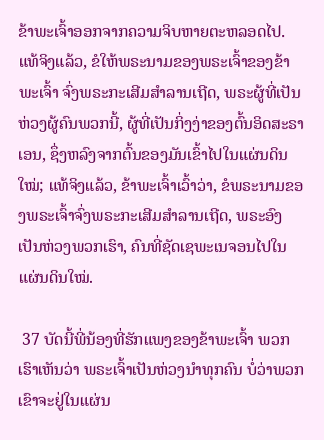ຂ້າພະເຈົ້າອອກຈາກຄວາມຈິບຫາຍຕະຫລອດໄປ. ແທ້ຈິງແລ້ວ, ຂໍໃຫ້ພຣະນາມຂອງພຣະເຈົ້າຂອງຂ້າພະເຈົ້າ ຈົ່ງພຣະກະເສີມສຳລານເຖີດ, ພຣະຜູ້ທີ່ເປັນຫ່ວງຜູ້ຄົນພວກນີ້, ຜູ້ທີ່ເປັນກິ່ງງ່າຂອງຕົ້ນອິດສະຣາເອນ, ຊຶ່ງຫລົງຈາກຕົ້ນຂອງມັນເຂົ້າໄປໃນແຜ່ນດິນໃໝ່; ແທ້ຈິງແລ້ວ, ຂ້າພະເຈົ້າເວົ້າວ່າ, ຂໍພຣະນາມຂອງພຣະເຈົ້າຈົ່ງພຣະກະເສີມສຳລານເຖີດ, ພຣະອົງເປັນຫ່ວງພວກເຮົາ, ຄົນທີ່ຊັດເຊພະເນຈອນໄປໃນແຜ່ນດິນໃໝ່.

 37 ບັດນີ້ພີ່ນ້ອງທີ່ຮັກແພງຂອງຂ້າພະເຈົ້າ ພວກເຮົາເຫັນວ່າ ພຣະເຈົ້າເປັນຫ່ວງນຳທຸກຄົນ ບໍ່ວ່າພວກເຂົາຈະຢູ່ໃນແຜ່ນ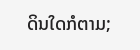ດິນໃດກໍຕາມ;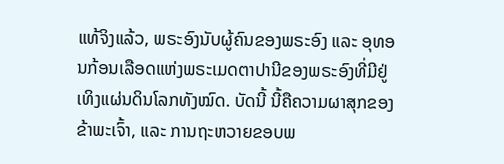ແທ້ຈິງແລ້ວ, ພຣະອົງນັບຜູ້ຄົນຂອງພຣະອົງ ແລະ ອຸທອນກ້ອນເລືອດແຫ່ງພຣະເມດຕາປານີຂອງພຣະອົງທີ່ມີຢູ່ເທິງແຜ່ນດິນໂລກທັງໝົດ. ບັດນີ້ ນີ້ຄືຄວາມຜາສຸກຂອງຂ້າພະເຈົ້າ, ແລະ ການຖະຫວາຍຂອບພ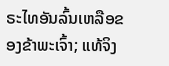ຣະໄທອັນລົ້ນເຫລືອຂອງຂ້າພະເຈົ້າ; ແທ້ຈິງ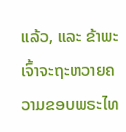ແລ້ວ, ແລະ ຂ້າພະເຈົ້າຈະຖະຫວາຍຄວາມຂອບພຣະໄທ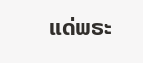ແດ່ພຣະ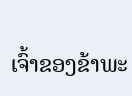ເຈົ້າຂອງຂ້າພະ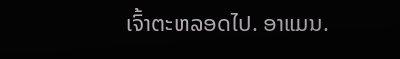ເຈົ້າຕະຫລອດໄປ. ອາແມນ.